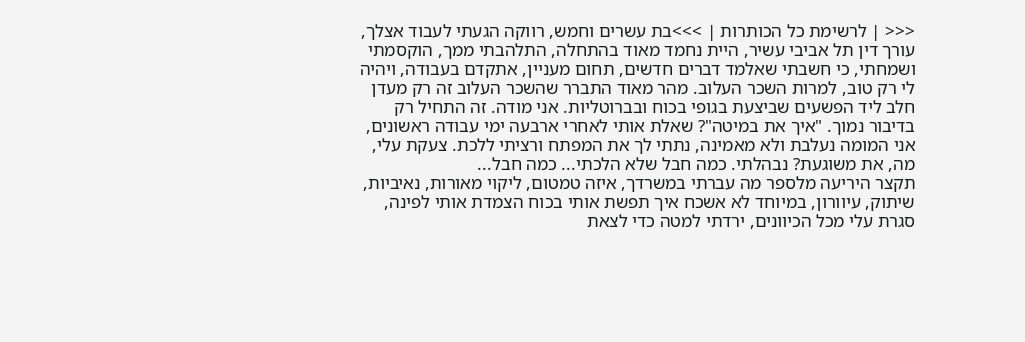<<< | לרשימת כל הכותרות | >>>בת עשרים וחמש, רווקה הגעתי לעבוד אצלך, עורך דין תל אביבי עשיר, היית נחמד מאוד בהתחלה, התלהבתי ממך, הוקסמתי ושמחתי, כי חשבתי שאלמד דברים חדשים, תחום מעניין, אתקדם בעבודה, ויהיה לי רק טוב, למרות השכר העלוב. מהר מאוד התברר שהשכר העלוב זה רק מעדן חלב ליד הפשעים שביצעת בגופי בכוח ובברוטליות. אני מודה. זה התחיל רק בדיבור נמוך. "איך את במיטה"? שאלת אותי לאחרי ארבעה ימי עבודה ראשונים, אני המומה נעלבת ולא מאמינה, נתתי לך את המפתח ורציתי ללכת. צעקת עלי, מה, את משוגעת? נבהלתי. כמה חבל שלא הלכתי... כמה חבל...
תקצר היריעה מלספר מה עברתי במשרדך, איזה טמטום, ליקוי מאורות, נאיביות, שיתוק, עיוורון, במיוחד לא אשכח איך תפשת אותי בכוח הצמדת אותי לפינה, סגרת עלי מכל הכיוונים, ירדתי למטה כדי לצאת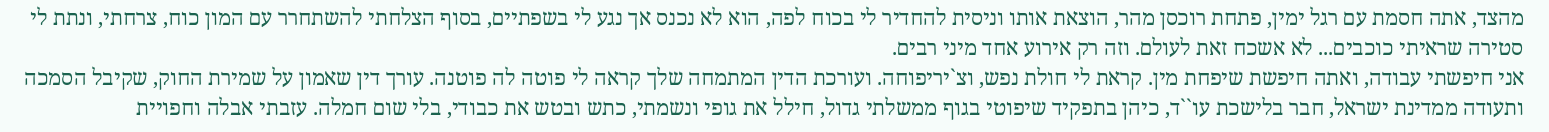מהצד, אתה חסמת עם רגל ימין, פתחת רוכסן מהר, הוצאת אותו וניסית להחדיר לי בכוח לפה, הוא לא נכנס אך נגע לי בשפתיים, בסוף הצלחתי להשתחרר עם המון כוח, צרחתי, ונתת לי סטירה שראיתי כוכבים... לא אשכח זאת לעולם. וזה רק אירוע אחד מיני רבים.
אני חיפשתי עבודה, ואתה חיפשת שיפחת מין. קראת לי חולת נפש, וצ`יריפוחה. ועורכת הדין המתמחה שלך קראה לי פוטה לה פוטנה. עורך דין שאמון על שמירת החוק, שקיבל הסמכה ותעודה ממדינת ישראל, חבר בלישכת עו``ד, כיהן בתפקיד שיפוטי בגוף ממשלתי גדול, חילל את גופי ונשמתי, כתש ובטש את כבודי, בלי שום חמלה. עזבתי אבלה וחפויית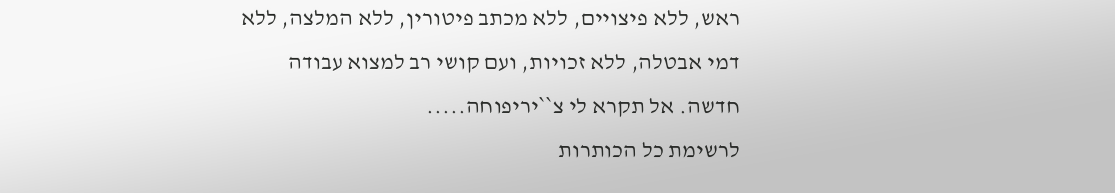ראש, ללא פיצויים, ללא מכתב פיטורין, ללא המלצה, ללא דמי אבטלה, ללא זכויות, ועם קושי רב למצוא עבודה חדשה. אל תקרא לי צ``יריפוחה.....
לרשימת כל הכותרות